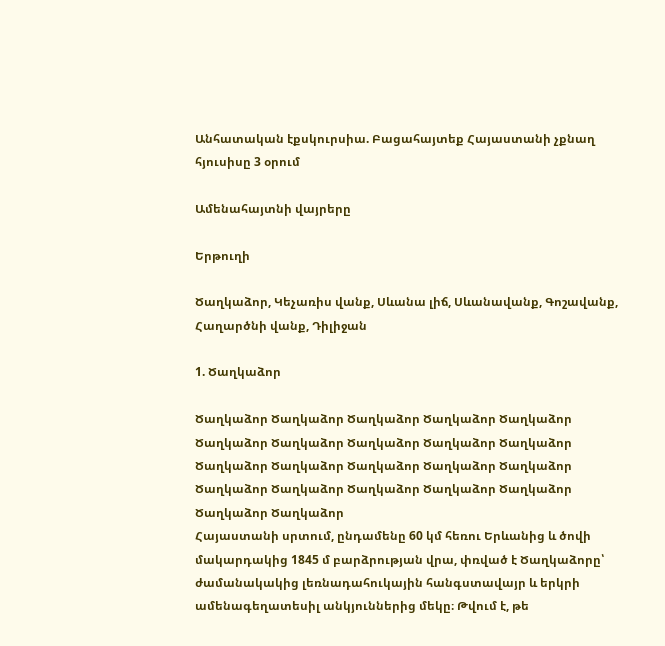Անհատական էքսկուրսիա. Բացահայտեք Հայաստանի չքնաղ հյուսիսը 3 օրում

Ամենահայտնի վայրերը

Երթուղի

Ծաղկաձոր, Կեչառիս վանք, Սևանա լիճ, Սևանավանք, Գոշավանք, Հաղարծնի վանք, Դիլիջան

1. Ծաղկաձոր

Ծաղկաձոր Ծաղկաձոր Ծաղկաձոր Ծաղկաձոր Ծաղկաձոր Ծաղկաձոր Ծաղկաձոր Ծաղկաձոր Ծաղկաձոր Ծաղկաձոր Ծաղկաձոր Ծաղկաձոր Ծաղկաձոր Ծաղկաձոր Ծաղկաձոր Ծաղկաձոր Ծաղկաձոր Ծաղկաձոր Ծաղկաձոր Ծաղկաձոր Ծաղկաձոր Ծաղկաձոր
Հայաստանի սրտում, ընդամենը 60 կմ հեռու Երևանից և ծովի մակարդակից 1845 մ բարձրության վրա, փռված է Ծաղկաձորը՝ ժամանակակից լեռնադահուկային հանգստավայր և երկրի ամենագեղատեսիլ անկյուններից մեկը։ Թվում է, թե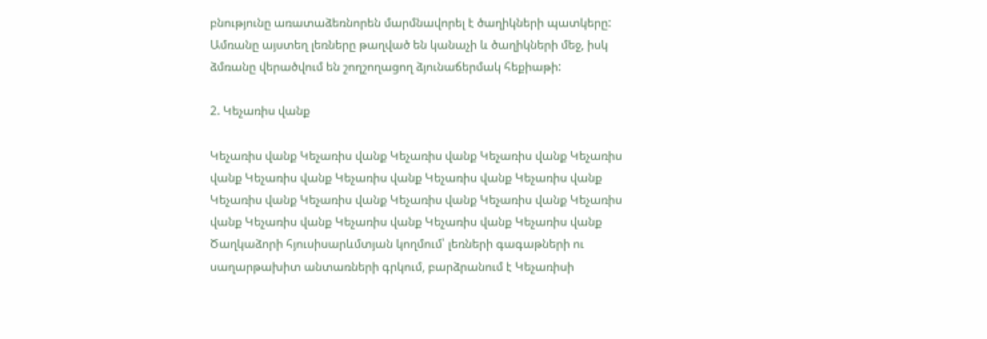բնությունը առատաձեռնորեն մարմնավորել է ծաղիկների պատկերը: Ամռանը այստեղ լեռները թաղված են կանաչի և ծաղիկների մեջ, իսկ ձմռանը վերածվում են շողշողացող ձյունաճերմակ հեքիաթի:

2. Կեչառիս վանք

Կեչառիս վանք Կեչառիս վանք Կեչառիս վանք Կեչառիս վանք Կեչառիս վանք Կեչառիս վանք Կեչառիս վանք Կեչառիս վանք Կեչառիս վանք Կեչառիս վանք Կեչառիս վանք Կեչառիս վանք Կեչառիս վանք Կեչառիս վանք Կեչառիս վանք Կեչառիս վանք Կեչառիս վանք Կեչառիս վանք
Ծաղկաձորի հյուսիսարևմտյան կողմում՝ լեռների գագաթների ու սաղարթախիտ անտառների գրկում, բարձրանում է Կեչառիսի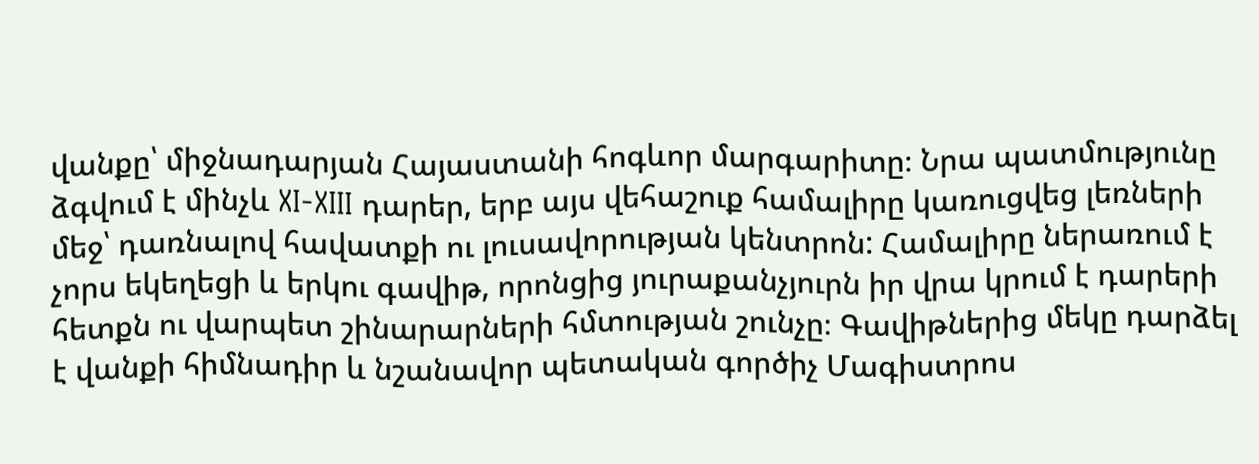վանքը՝ միջնադարյան Հայաստանի հոգևոր մարգարիտը։ Նրա պատմությունը ձգվում է մինչև XI-XIII դարեր, երբ այս վեհաշուք համալիրը կառուցվեց լեռների մեջ՝ դառնալով հավատքի ու լուսավորության կենտրոն: Համալիրը ներառում է չորս եկեղեցի և երկու գավիթ, որոնցից յուրաքանչյուրն իր վրա կրում է դարերի հետքն ու վարպետ շինարարների հմտության շունչը։ Գավիթներից մեկը դարձել է վանքի հիմնադիր և նշանավոր պետական գործիչ Մագիստրոս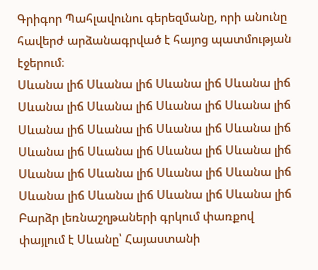Գրիգոր Պահլավունու գերեզմանը, որի անունը հավերժ արձանագրված է հայոց պատմության էջերում։
Սևանա լիճ Սևանա լիճ Սևանա լիճ Սևանա լիճ Սևանա լիճ Սևանա լիճ Սևանա լիճ Սևանա լիճ Սևանա լիճ Սևանա լիճ Սևանա լիճ Սևանա լիճ Սևանա լիճ Սևանա լիճ Սևանա լիճ Սևանա լիճ Սևանա լիճ Սևանա լիճ Սևանա լիճ Սևանա լիճ Սևանա լիճ Սևանա լիճ Սևանա լիճ Սևանա լիճ
Բարձր լեռնաշղթաների գրկում փառքով փայլում է Սևանը՝ Հայաստանի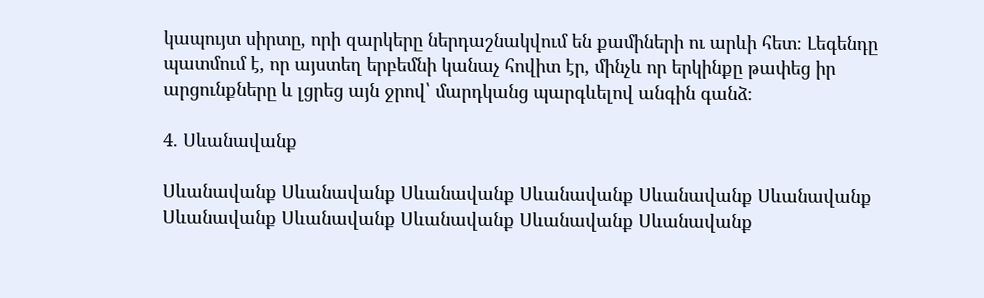կապույտ սիրտը, որի զարկերը ներդաշնակվում են քամիների ու արևի հետ։ Լեգենդը պատմում է, որ այստեղ երբեմնի կանաչ հովիտ էր, մինչև որ երկինքը թափեց իր արցունքները և լցրեց այն ջրով՝ մարդկանց պարգևելով անգին գանձ։

4. Սևանավանք

Սևանավանք Սևանավանք Սևանավանք Սևանավանք Սևանավանք Սևանավանք Սևանավանք Սևանավանք Սևանավանք Սևանավանք Սևանավանք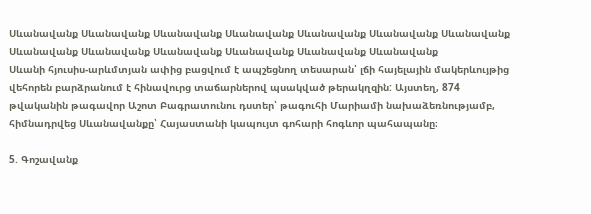Սևանավանք Սևանավանք Սևանավանք Սևանավանք Սևանավանք Սևանավանք Սևանավանք Սևանավանք Սևանավանք Սևանավանք Սևանավանք Սևանավանք Սևանավանք
Սևանի հյուսիս-արևմտյան ափից բացվում է ապշեցնող տեսարան՝ լճի հայելային մակերևույթից վեհորեն բարձրանում է հինավուրց տաճարներով պսակված թերակղզին: Այստեղ, 874 թվականին թագավոր Աշոտ Բագրատունու դստեր՝ թագուհի Մարիամի նախաձեռնությամբ, հիմնադրվեց Սևանավանքը՝ Հայաստանի կապույտ գոհարի հոգևոր պահապանը։

5. Գոշավանք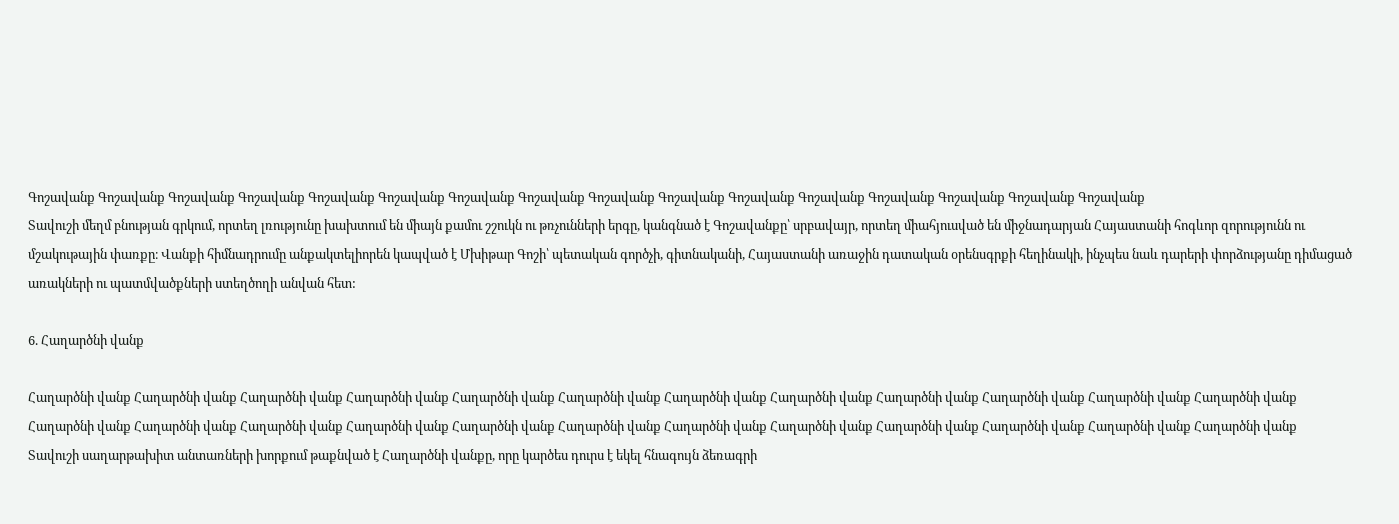Գոշավանք Գոշավանք Գոշավանք Գոշավանք Գոշավանք Գոշավանք Գոշավանք Գոշավանք Գոշավանք Գոշավանք Գոշավանք Գոշավանք Գոշավանք Գոշավանք Գոշավանք Գոշավանք
Տավուշի մեղմ բնության գրկում, որտեղ լռությունը խախտում են միայն քամու շշուկն ու թռչունների երգը, կանգնած է Գոշավանքը՝ սրբավայր, որտեղ միահյուսված են միջնադարյան Հայաստանի հոգևոր զորությունն ու մշակութային փառքը։ Վանքի հիմնադրումը անքակտելիորեն կապված է Մխիթար Գոշի՝ պետական գործչի, գիտնականի, Հայաստանի առաջին դատական օրենսգրքի հեղինակի, ինչպես նաև դարերի փորձությանը դիմացած առակների ու պատմվածքների ստեղծողի անվան հետ:

6. Հաղարծնի վանք

Հաղարծնի վանք Հաղարծնի վանք Հաղարծնի վանք Հաղարծնի վանք Հաղարծնի վանք Հաղարծնի վանք Հաղարծնի վանք Հաղարծնի վանք Հաղարծնի վանք Հաղարծնի վանք Հաղարծնի վանք Հաղարծնի վանք Հաղարծնի վանք Հաղարծնի վանք Հաղարծնի վանք Հաղարծնի վանք Հաղարծնի վանք Հաղարծնի վանք Հաղարծնի վանք Հաղարծնի վանք Հաղարծնի վանք Հաղարծնի վանք Հաղարծնի վանք Հաղարծնի վանք
Տավուշի սաղարթախիտ անտառների խորքում թաքնված է Հաղարծնի վանքը, որը կարծես դուրս է եկել հնագույն ձեռագրի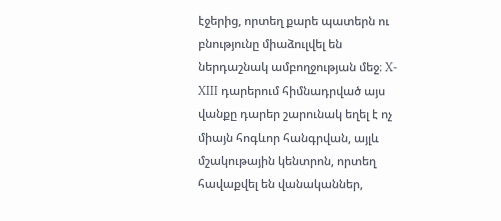էջերից, որտեղ քարե պատերն ու բնությունը միաձուլվել են ներդաշնակ ամբողջության մեջ։ X-XIII դարերում հիմնադրված այս վանքը դարեր շարունակ եղել է ոչ միայն հոգևոր հանգրվան, այլև մշակութային կենտրոն, որտեղ հավաքվել են վանականներ,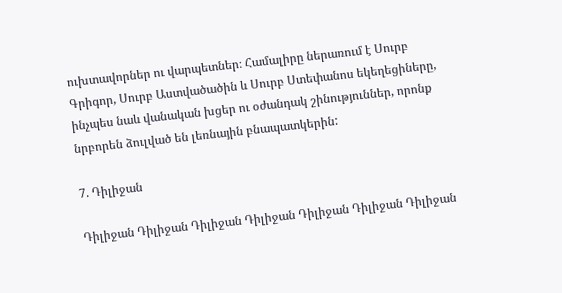ուխտավորներ ու վարպետներ։ Համալիրը ներառում է Սուրբ Գրիգոր, Սուրբ Աստվածածին և Սուրբ Ստեփանոս եկեղեցիները, ինչպես նաև վանական խցեր ու օժանդակ շինություններ, որոնք նրբորեն ձուլված են լեռնային բնապատկերին:

7. Դիլիջան

Դիլիջան Դիլիջան Դիլիջան Դիլիջան Դիլիջան Դիլիջան Դիլիջան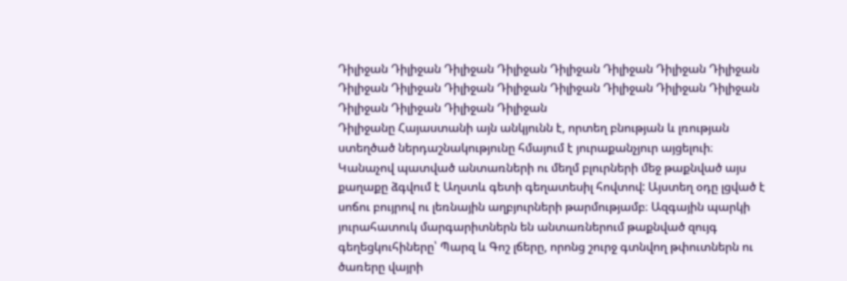Դիլիջան Դիլիջան Դիլիջան Դիլիջան Դիլիջան Դիլիջան Դիլիջան Դիլիջան Դիլիջան Դիլիջան Դիլիջան Դիլիջան Դիլիջան Դիլիջան Դիլիջան Դիլիջան Դիլիջան Դիլիջան Դիլիջան Դիլիջան
Դիլիջանը Հայաստանի այն անկյունն է, որտեղ բնության և լռության ստեղծած ներդաշնակությունը հմայում է յուրաքանչյուր այցելուի։ Կանաչով պատված անտառների ու մեղմ բլուրների մեջ թաքնված այս քաղաքը ձգվում է Աղստև գետի գեղատեսիլ հովտով: Այստեղ օդը լցված է սոճու բույրով ու լեռնային աղբյուրների թարմությամբ։ Ազգային պարկի յուրահատուկ մարգարիտներն են անտառներում թաքնված զույգ գեղեցկուհիները՝ Պարզ և Գոշ լճերը, որոնց շուրջ գտնվող թփուտներն ու ծառերը վայրի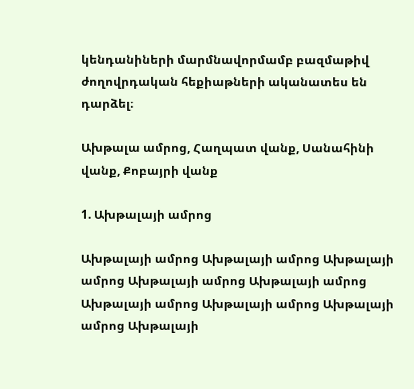կենդանիների մարմնավորմամբ բազմաթիվ ժողովրդական հեքիաթների ականատես են դարձել։

Ախթալա ամրոց, Հաղպատ վանք, Սանահինի վանք, Քոբայրի վանք

1. Ախթալայի ամրոց

Ախթալայի ամրոց Ախթալայի ամրոց Ախթալայի ամրոց Ախթալայի ամրոց Ախթալայի ամրոց Ախթալայի ամրոց Ախթալայի ամրոց Ախթալայի ամրոց Ախթալայի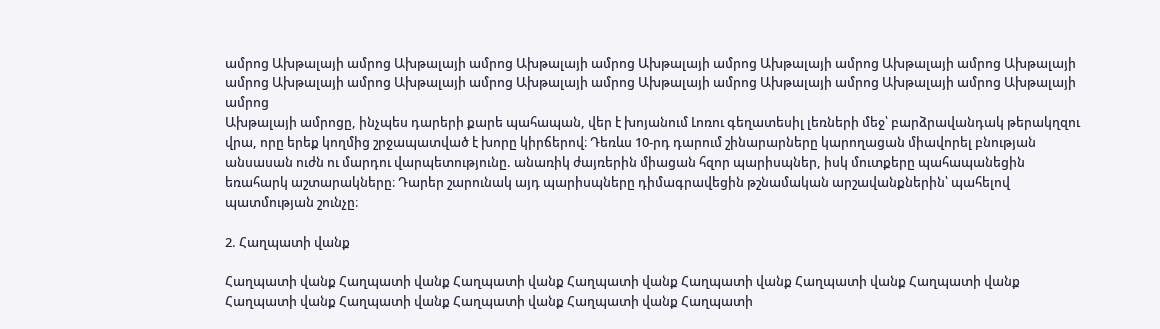ամրոց Ախթալայի ամրոց Ախթալայի ամրոց Ախթալայի ամրոց Ախթալայի ամրոց Ախթալայի ամրոց Ախթալայի ամրոց Ախթալայի ամրոց Ախթալայի ամրոց Ախթալայի ամրոց Ախթալայի ամրոց Ախթալայի ամրոց Ախթալայի ամրոց Ախթալայի ամրոց Ախթալայի ամրոց
Ախթալայի ամրոցը, ինչպես դարերի քարե պահապան, վեր է խոյանում Լոռու գեղատեսիլ լեռների մեջ՝ բարձրավանդակ թերակղզու վրա, որը երեք կողմից շրջապատված է խորը կիրճերով։ Դեռևս 10-րդ դարում շինարարները կարողացան միավորել բնության անսասան ուժն ու մարդու վարպետությունը. անառիկ ժայռերին միացան հզոր պարիսպներ, իսկ մուտքերը պահապանեցին եռահարկ աշտարակները։ Դարեր շարունակ այդ պարիսպները դիմագրավեցին թշնամական արշավանքներին՝ պահելով պատմության շունչը։

2. Հաղպատի վանք

Հաղպատի վանք Հաղպատի վանք Հաղպատի վանք Հաղպատի վանք Հաղպատի վանք Հաղպատի վանք Հաղպատի վանք Հաղպատի վանք Հաղպատի վանք Հաղպատի վանք Հաղպատի վանք Հաղպատի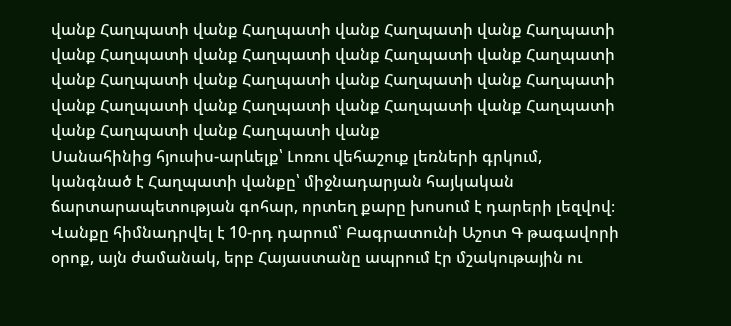վանք Հաղպատի վանք Հաղպատի վանք Հաղպատի վանք Հաղպատի վանք Հաղպատի վանք Հաղպատի վանք Հաղպատի վանք Հաղպատի վանք Հաղպատի վանք Հաղպատի վանք Հաղպատի վանք Հաղպատի վանք Հաղպատի վանք Հաղպատի վանք Հաղպատի վանք Հաղպատի վանք Հաղպատի վանք Հաղպատի վանք
Սանահինից հյուսիս-արևելք՝ Լոռու վեհաշուք լեռների գրկում, կանգնած է Հաղպատի վանքը՝ միջնադարյան հայկական ճարտարապետության գոհար, որտեղ քարը խոսում է դարերի լեզվով։ Վանքը հիմնադրվել է 10-րդ դարում՝ Բագրատունի Աշոտ Գ թագավորի օրոք, այն ժամանակ, երբ Հայաստանը ապրում էր մշակութային ու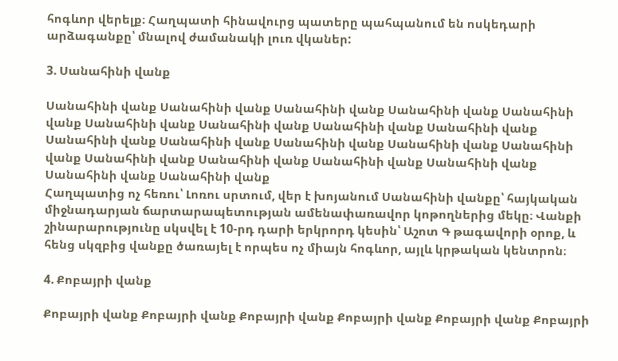հոգևոր վերելք։ Հաղպատի հինավուրց պատերը պահպանում են ոսկեդարի արձագանքը՝ մնալով ժամանակի լուռ վկաներ:

3. Սանահինի վանք

Սանահինի վանք Սանահինի վանք Սանահինի վանք Սանահինի վանք Սանահինի վանք Սանահինի վանք Սանահինի վանք Սանահինի վանք Սանահինի վանք Սանահինի վանք Սանահինի վանք Սանահինի վանք Սանահինի վանք Սանահինի վանք Սանահինի վանք Սանահինի վանք Սանահինի վանք Սանահինի վանք Սանահինի վանք Սանահինի վանք
Հաղպատից ոչ հեռու՝ Լոռու սրտում, վեր է խոյանում Սանահինի վանքը՝ հայկական միջնադարյան ճարտարապետության ամենափառավոր կոթողներից մեկը։ Վանքի շինարարությունը սկսվել է 10-րդ դարի երկրորդ կեսին՝ Աշոտ Գ թագավորի օրոք, և հենց սկզբից վանքը ծառայել է որպես ոչ միայն հոգևոր, այլև կրթական կենտրոն։

4. Քոբայրի վանք

Քոբայրի վանք Քոբայրի վանք Քոբայրի վանք Քոբայրի վանք Քոբայրի վանք Քոբայրի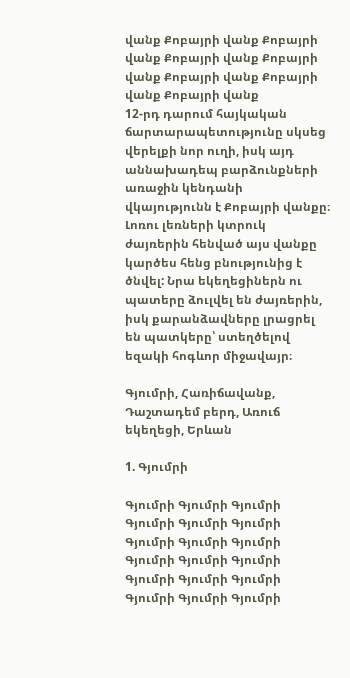վանք Քոբայրի վանք Քոբայրի վանք Քոբայրի վանք Քոբայրի վանք Քոբայրի վանք Քոբայրի վանք Քոբայրի վանք
12-րդ դարում հայկական ճարտարապետությունը սկսեց վերելքի նոր ուղի, իսկ այդ աննախադեպ բարձունքների առաջին կենդանի վկայությունն է Քոբայրի վանքը։ Լոռու լեռների կտրուկ ժայռերին հենված այս վանքը կարծես հենց բնությունից է ծնվել: Նրա եկեղեցիներն ու պատերը ձուլվել են ժայռերին, իսկ քարանձավները լրացրել են պատկերը՝ ստեղծելով եզակի հոգևոր միջավայր։

Գյումրի, Հառիճավանք, Դաշտադեմ բերդ, Առուճ եկեղեցի, Երևան

1. Գյումրի

Գյումրի Գյումրի Գյումրի Գյումրի Գյումրի Գյումրի Գյումրի Գյումրի Գյումրի Գյումրի Գյումրի Գյումրի Գյումրի Գյումրի Գյումրի Գյումրի Գյումրի Գյումրի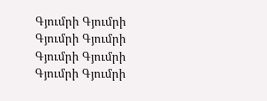Գյումրի Գյումրի Գյումրի Գյումրի Գյումրի Գյումրի Գյումրի Գյումրի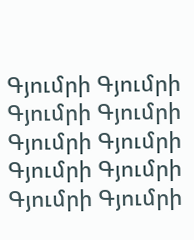Գյումրի Գյումրի Գյումրի Գյումրի Գյումրի Գյումրի Գյումրի Գյումրի Գյումրի Գյումրի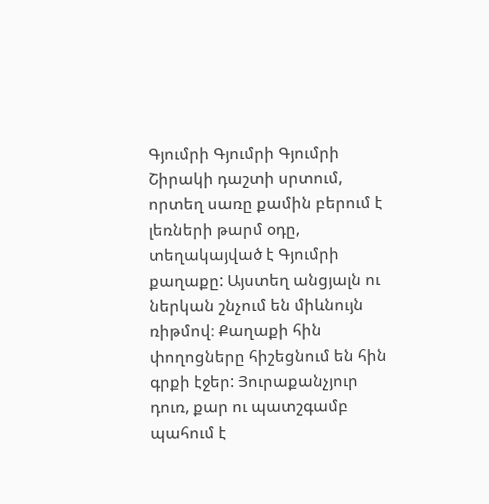Գյումրի Գյումրի Գյումրի
Շիրակի դաշտի սրտում, որտեղ սառը քամին բերում է լեռների թարմ օդը, տեղակայված է Գյումրի քաղաքը: Այստեղ անցյալն ու ներկան շնչում են միևնույն ռիթմով։ Քաղաքի հին փողոցները հիշեցնում են հին գրքի էջեր: Յուրաքանչյուր դուռ, քար ու պատշգամբ պահում է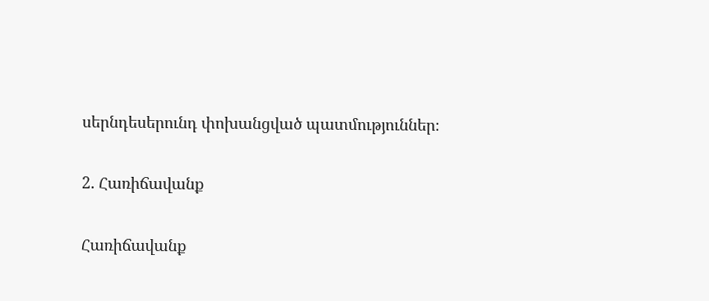սերնդեսերունդ փոխանցված պատմություններ։

2. Հառիճավանք

Հառիճավանք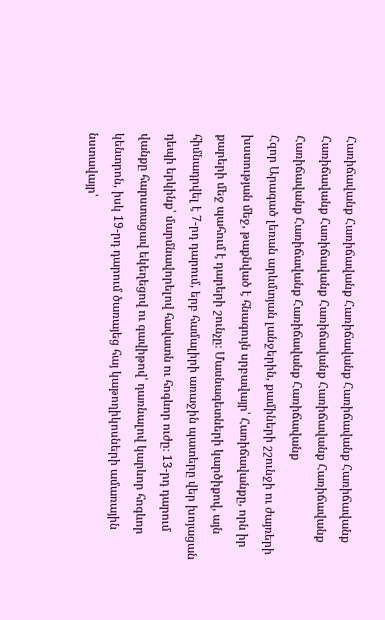Հառիճավանք Հառիճավանք Հառիճավանք Հառիճավանք Հառիճավանք Հառիճավանք Հառիճավանք Հառիճավանք Հառիճավանք Հառիճավանք Հառիճավանք Հառիճավանք Հառիճավանք Հառիճավանք
Հզոր Արագած լեռան արևմտյան լանջերին, քամիների շշունջի ու ժայռերի խստության մեջ, թաքնված է հնագույն սրբավայր՝ Հառիճավանքը, որն իր քարերի մեջ պահում է դարերի շունչը։ Մասնագետների կարծիքով, այն հիմնադրվել է 7-րդ դարում, երբ համալիրի առաջին պատերը վեր խոյացան դեպի երկինք՝ մարմնավորելով հավատն ու հոգևոր ուժը։ 13-րդ դարում վանքը հարստացավ եկեղեցով ու գավիթով՝ դառնալով կարևոր հոգևոր կենտրոն, իսկ 19-րդ դարում ծառայեց հայ կաթողիկոսների ամառային նստավայր՝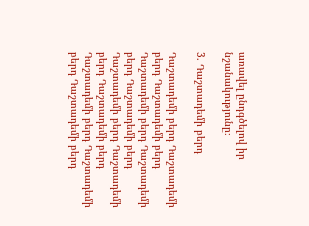առավել ընդգծելով իր նշանակությունը։

3. Դաշտադեմի բերդ

Դաշտադեմի բերդ Դաշտադեմի բերդ Դաշտադեմի բերդ Դաշտադեմի բերդ Դաշտադեմի բերդ Դաշտադեմի բերդ Դաշտադեմի բերդ Դաշտադեմի բերդ Դաշտադեմի բերդ Դաշտադեմի բերդ Դաշտադեմի բերդ Դաշտադեմի բերդ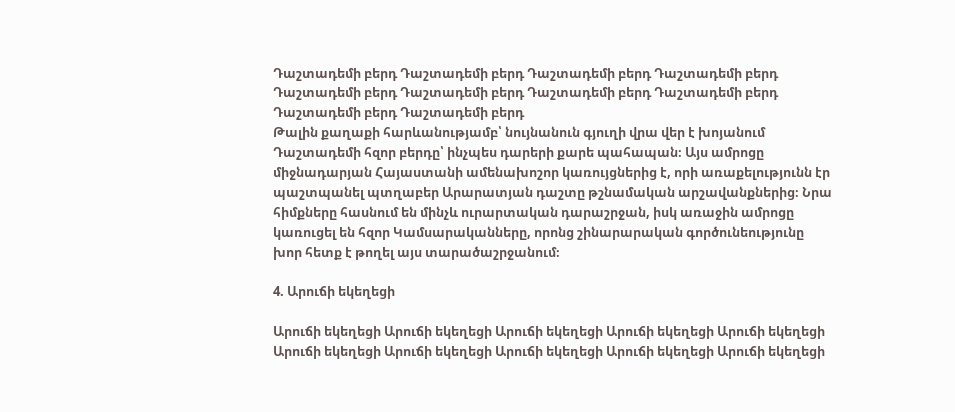Դաշտադեմի բերդ Դաշտադեմի բերդ Դաշտադեմի բերդ Դաշտադեմի բերդ Դաշտադեմի բերդ Դաշտադեմի բերդ Դաշտադեմի բերդ Դաշտադեմի բերդ Դաշտադեմի բերդ Դաշտադեմի բերդ
Թալին քաղաքի հարևանությամբ՝ նույնանուն գյուղի վրա վեր է խոյանում Դաշտադեմի հզոր բերդը՝ ինչպես դարերի քարե պահապան։ Այս ամրոցը միջնադարյան Հայաստանի ամենախոշոր կառույցներից է, որի առաքելությունն էր պաշտպանել պտղաբեր Արարատյան դաշտը թշնամական արշավանքներից։ Նրա հիմքները հասնում են մինչև ուրարտական դարաշրջան, իսկ առաջին ամրոցը կառուցել են հզոր Կամսարականները, որոնց շինարարական գործունեությունը խոր հետք է թողել այս տարածաշրջանում։

4. Արուճի եկեղեցի

Արուճի եկեղեցի Արուճի եկեղեցի Արուճի եկեղեցի Արուճի եկեղեցի Արուճի եկեղեցի Արուճի եկեղեցի Արուճի եկեղեցի Արուճի եկեղեցի Արուճի եկեղեցի Արուճի եկեղեցի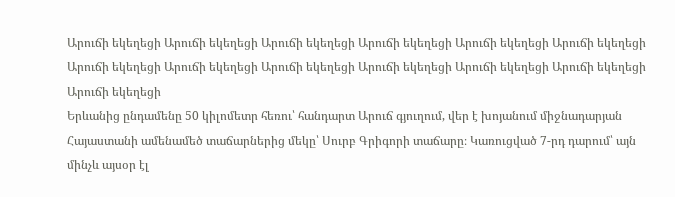Արուճի եկեղեցի Արուճի եկեղեցի Արուճի եկեղեցի Արուճի եկեղեցի Արուճի եկեղեցի Արուճի եկեղեցի Արուճի եկեղեցի Արուճի եկեղեցի Արուճի եկեղեցի Արուճի եկեղեցի Արուճի եկեղեցի Արուճի եկեղեցի Արուճի եկեղեցի
Երևանից ընդամենը 50 կիլոմետր հեռու՝ հանդարտ Արուճ գյուղում, վեր է խոյանում միջնադարյան Հայաստանի ամենամեծ տաճարներից մեկը՝ Սուրբ Գրիգորի տաճարը։ Կառուցված 7-րդ դարում՝ այն մինչև այսօր էլ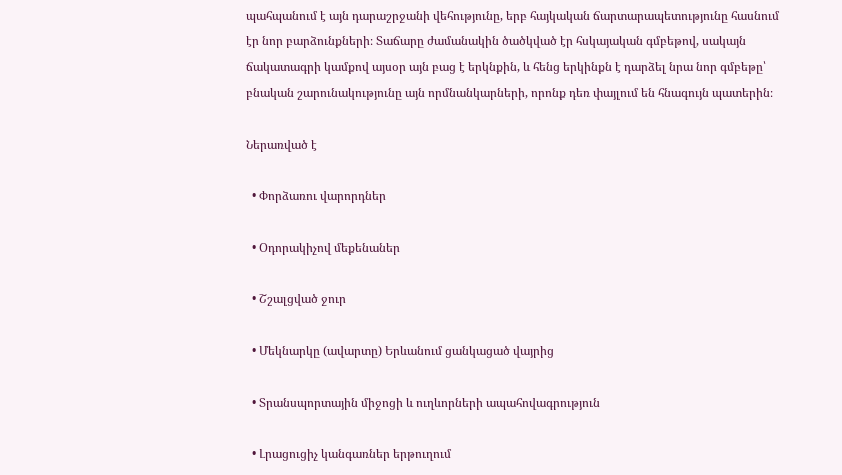պահպանում է այն դարաշրջանի վեհությունը, երբ հայկական ճարտարապետությունը հասնում էր նոր բարձունքների։ Տաճարը ժամանակին ծածկված էր հսկայական գմբեթով, սակայն ճակատագրի կամքով այսօր այն բաց է երկնքին, և հենց երկինքն է դարձել նրա նոր գմբեթը՝ բնական շարունակությունը այն որմնանկարների, որոնք դեռ փայլում են հնագույն պատերին։

Ներառված է

  • Փորձառու վարորդներ

  • Օդորակիչով մեքենաներ

  • Շշալցված ջուր

  • Մեկնարկը (ավարտը) Երևանում ցանկացած վայրից

  • Տրանսպորտային միջոցի և ուղևորների ապահովագրություն

  • Լրացուցիչ կանգառներ երթուղում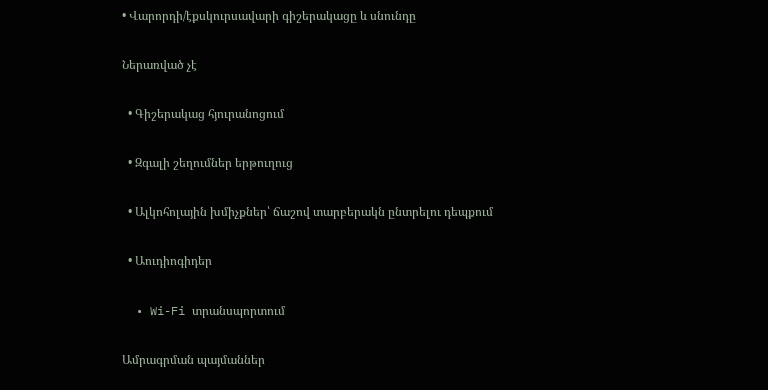• Վարորդի/էքսկուրսավարի գիշերակացը և սնունդը

Ներառված չէ

  • Գիշերակաց հյուրանոցում

  • Զգալի շեղումներ երթուղուց

  • Ալկոհոլային խմիչքներ՝ ճաշով տարբերակն ընտրելու դեպքում

  • Աուդիոգիդեր

  • Wi-Fi տրանսպորտում

Ամրագրման պայմաններ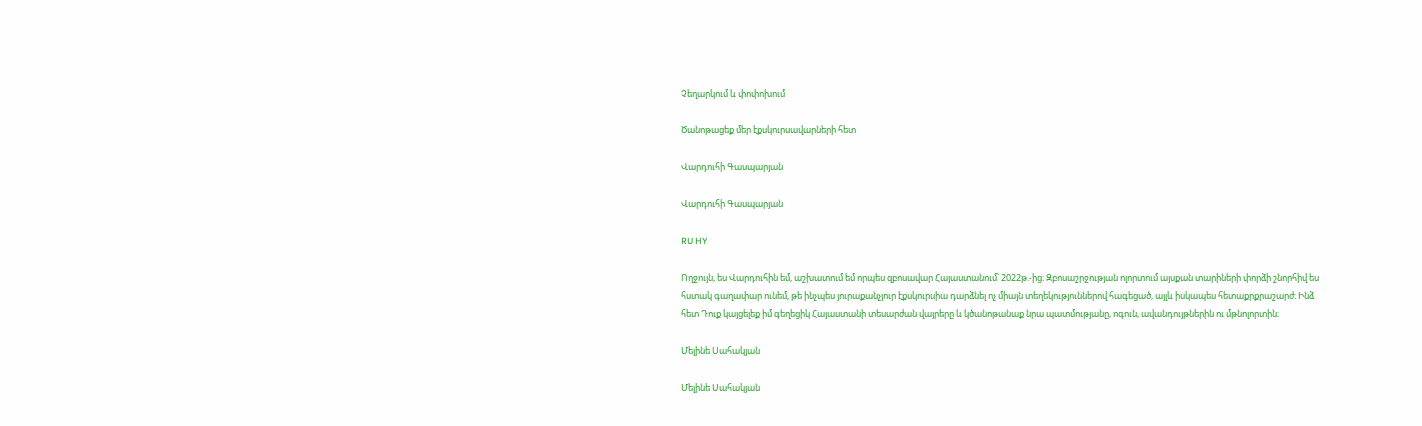Չեղարկում և փոփոխում

Ծանոթացեք մեր էքսկուրսավարների հետ

Վարդուհի Գասպարյան

Վարդուհի Գասպարյան

RU HY

Ողջույն, ես Վարդուհին եմ, աշխատում եմ որպես զբոսավար Հայաստանում՝ 2022թ.-ից։ Զբոսաշրջության ոլորտում այսքան տարիների փորձի շնորհիվ ես հստակ գաղափար ունեմ, թե ինչպես յուրաքանչյուր էքսկուրսիա դարձնել ոչ միայն տեղեկություններով հագեցած, այլև իսկապես հետաքրքրաշարժ։ Ինձ հետ Դուք կայցելեք իմ գեղեցիկ Հայաստանի տեսարժան վայրերը և կծանոթանաք նրա պատմությանը, ոգուն, ավանդույթներին ու մթնոլորտին։

Մելինե Սահակյան

Մելինե Սահակյան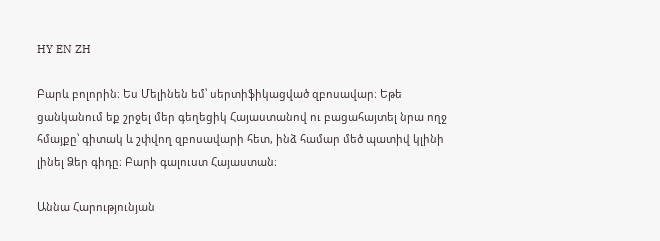HY EN ZH

Բարև բոլորին։ Ես Մելինեն եմ՝ սերտիֆիկացված զբոսավար։ Եթե ցանկանում եք շրջել մեր գեղեցիկ Հայաստանով ու բացահայտել նրա ողջ հմայքը՝ գիտակ և շփվող զբոսավարի հետ, ինձ համար մեծ պատիվ կլինի լինել Ձեր գիդը։ Բարի գալուստ Հայաստան։

Աննա Հարությունյան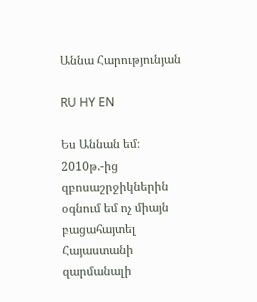Աննա Հարությունյան

RU HY EN

Ես Աննան եմ։ 2010թ.-ից զբոսաշրջիկներին օգնում եմ ոչ միայն բացահայտել Հայաստանի զարմանալի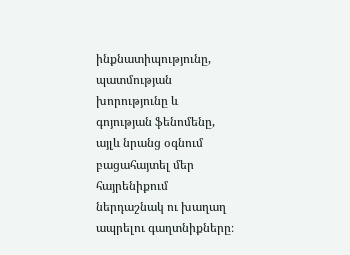ինքնատիպությունը, պատմության խորությունը և գոյության ֆենոմենը, այլև նրանց օգնում բացահայտել մեր հայրենիքում ներդաշնակ ու խաղաղ ապրելու գաղտնիքները։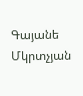Գայանե Մկրտչյան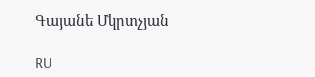Գայանե Մկրտչյան

RU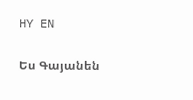HY EN

Ես Գայանեն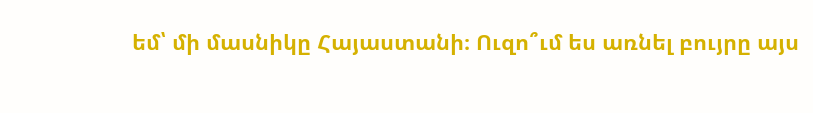եմ՝ մի մասնիկը Հայաստանի։ Ուզո՞ւմ ես առնել բույրը այս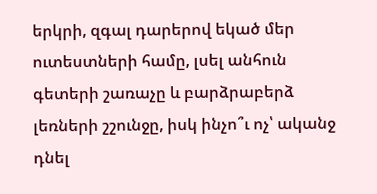երկրի, զգալ դարերով եկած մեր ուտեստների համը, լսել անհուն գետերի շառաչը և բարձրաբերձ լեռների շշունջը, իսկ ինչո՞ւ ոչ՝ ականջ դնել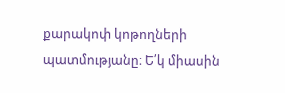քարակոփ կոթողների պատմությանը։ Ե՛կ միասին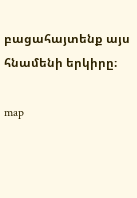բացահայտենք այս հնամենի երկիրը։

map